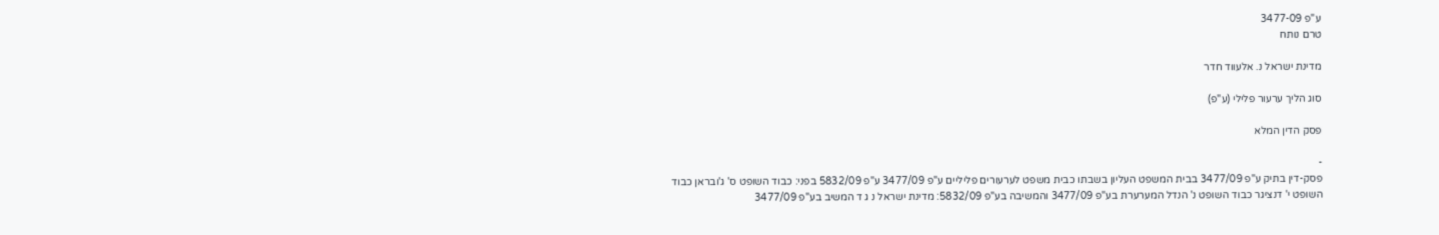ע"פ 3477-09
טרם נותח

מדינת ישראל נ. אלעווד חדר

סוג הליך ערעור פלילי (ע"פ)

פסק הדין המלא

-
פסק-דין בתיק ע"פ 3477/09 בבית המשפט העליון בשבתו כבית משפט לערעורים פליליים ע"פ 3477/09 ע"פ 5832/09 בפני: כבוד השופט ס' ג'ובראן כבוד השופט י' דנציגר כבוד השופט נ' הנדל המערערת בע"פ 3477/09 והמשיבה בע"פ 5832/09: מדינת ישראל נ ג ד המשיב בע"פ 3477/09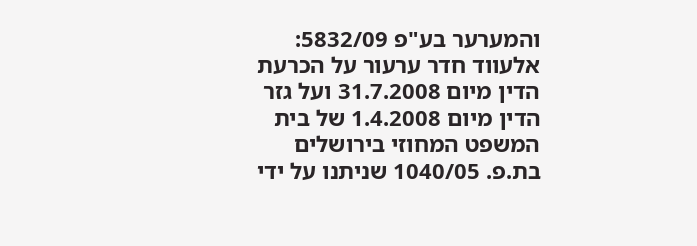והמערער בע"פ 5832/09: אלעווד חדר ערעור על הכרעת הדין מיום 31.7.2008 ועל גזר הדין מיום 1.4.2008 של בית המשפט המחוזי בירושלים בת.פ. 1040/05 שניתנו על ידי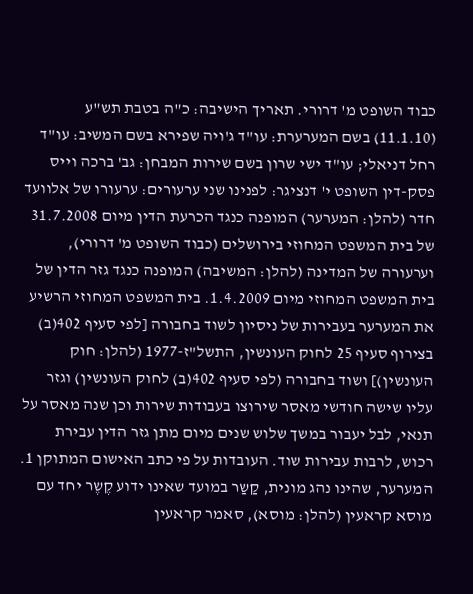כבוד השופט מ' דרורי. תאריך הישיבה: כ"ה בטבת תש"ע (11.1.10) בשם המערערת: עו"ד ג'ויה שפירא בשם המשיב: עו"ד רחל דניאלי; עו"ד ישי שרון בשם שירות המבחן: גב' ברכה וייס פסק-דין השופט י' דנציגר: לפנינו שני ערעורים: ערעורו של אלוועד חדר (להלן: המערער) המופנה כנגד הכרעת הדין מיום 31.7.2008 של בית המשפט המחוזי בירושלים (כבוד השופט מ' דרורי), וערעורה של המדינה (להלן: המשיבה) המופנה כנגד גזר הדין של בית המשפט המחוזי מיום 1.4.2009. בית המשפט המחוזי הרשיע את המערער בעבירות של ניסיון לשוד בחבורה [לפי סעיף 402(ב) בצירוף סעיף 25 לחוק העונשין, התשל"ז-1977 (להלן: חוק העונשין)] ושוד בחבורה (לפי סעיף 402(ב) לחוק העונשין) וגזר עליו שישה חודשי מאסר שירוצו בעבודות שירות וכן שנה מאסר על תנאי, לבל יעבור במשך שלוש שנים מיום מתן גזר הדין עבירת רכוש, לרבות עבירות שוד. העובדות על פי כתב האישום המתוקן 1. המערער, שהינו נהג מונית, קַשַר במועד שאינו ידוע קֶשֶר יחד עם מוסא קראעין (להלן: מוסא), סאמר קראעין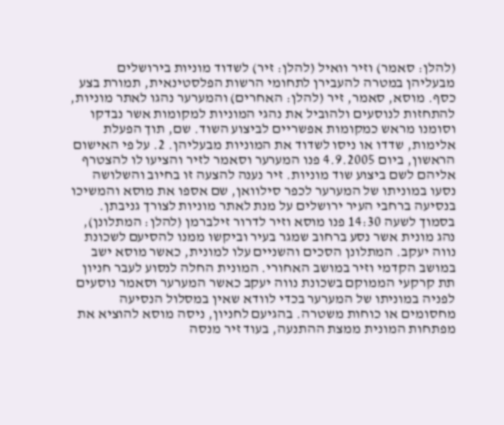(להלן: סאמר) וזיר וואיל (להלן: זיר) לשדוד מוניות בירושלים מבעליהן במטרה להעבירן לתחומי הרשות הפלסטינאית, תמורת בצע כסף. מוסא, סאמר, זיר (להלן: האחרים) והמערער נהגו לאתר מוניות, להתחזות לנוסעים ולהוביל את נהגי המוניות למקומות אשר נבדקו וסומנו מראש כמקומות אפשריים לביצוע השוד. שם, תוך הפעלת אלימות, שדדו או ניסו לשדוד את המוניות מבעליהן. 2. על פי האישום הראשון, ביום 4.9.2005 פנו המערער וסאמר לזיר והציעו לו להצטרף אליהם לשם ביצוע שוד מוניות. זיר נענה להצעה זו בחיוב והשלושה נסעו במוניתו של המערער לכפר סילוואן, שם אספו את מוסא והמשיכו בנסיעה ברחבי העיר ירושלים על מנת לאתר מוניות לצורך גניבתן. בסמוך לשעה 14:30 פנו מוסא וזיר לדרור זילברמן (להלן: המתלונן), נהג מונית אשר נסע ברחוב שמגר בעיר וביקשו ממנו להסיעם לשכונת נווה יעקב. המתלונן הסכים והשניים עלו למונית, כאשר מוסא ישב במושב הקדמי וזיר במושב האחורי. המונית החלה לנסוע לעבר חניון תת קרקעי הממוקם בשכונת נווה יעקב כאשר המערער וסאמר נוסעים לפניה במוניתו של המערער בכדי לוודא שאין במסלול הנסיעה מחסומים או כוחות משטרה. בהגיעם לחניון, ניסה מוסא להוציא את מפתחות המונית ממצת ההתנעה, בעוד זיר מנסה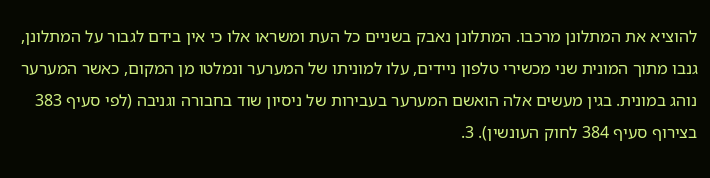להוציא את המתלונן מרכבו. המתלונן נאבק בשניים כל העת ומשראו אלו כי אין בידם לגבור על המתלונן, גנבו מתוך המונית שני מכשירי טלפון ניידים, עלו למוניתו של המערער ונמלטו מן המקום, כאשר המערער נוהג במונית. בגין מעשים אלה הואשם המערער בעבירות של ניסיון שוד בחבורה וגניבה (לפי סעיף 383 בצירוף סעיף 384 לחוק העונשין). 3.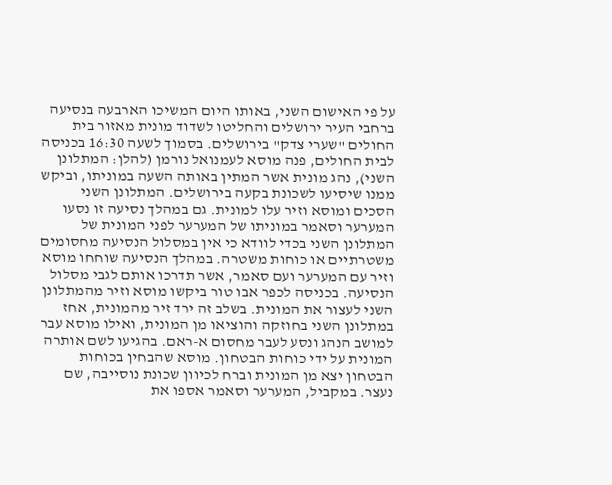על פי האישום השני, באותו היום המשיכו הארבעה בנסיעה ברחבי העיר ירושלים והחליטו לשדוד מונית מאזור בית החולים "שערי צדק" בירושלים. בסמוך לשעה 16:30 בכניסה לבית החולים, פנה מוסא לעמנואל נורמן (להלן: המתלונן השני), נהג מונית אשר המתין באותה השעה במוניתו, וביקש ממנו שיסיעו לשכונת בקעה בירושלים. המתלונן השני הסכים ומוסא וזיר עלו למונית. גם במהלך נסיעה זו נסעו המערער וסאמר במוניתו של המערער לפני המונית של המתלונן השני בכדי לוודא כי אין במסלול הנסיעה מחסומים משטרתיים או כוחות משטרה. במהלך הנסיעה שוחחו מוסא וזיר עם המערער ועם סאמר, אשר תדרכו אותם לגבי מסלול הנסיעה. בכניסה לכפר אבו טור ביקשו מוסא וזיר מהמתלונן השני לעצור את המונית. בשלב זה ירד זיר מהמונית, אחז במתלונן השני בחוזקה והוציאו מן המונית, ואילו מוסא עבר למושב הנהג ונסע לעבר מחסום א-ראם. בהגיעו לשם אותרה המונית על ידי כוחות הבטחון. מוסא שהבחין בכוחות הבטחון יצא מן המונית וברח לכיוון שכונת נוסייבה, שם נעצר. במקביל, המערער וסאמר אספו את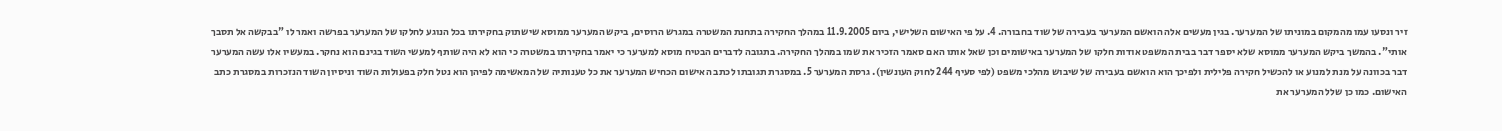זיר ונסעו עמו מהמקום במוניתו של המערער. בגין מעשים אלה הואשם המערער בעבירה של שוד בחבורה. 4. על פי האישום השלישי, ביום 11.9.2005 במהלך החקירה בתחנת המשטרה במגרש הרוסים, ביקש המערער ממוסא שישתוק בחקירתו בכל הנוגע לחלקו של המערער בפרשה ואמר לו "בבקשה אל תסבך אותי". בהמשך ביקש המערער ממוסא שלא יספר דבר בבית המשפט אודות חלקו של המערער באישומים וכן שאל אותו האם סאמר הזכיר את שמו במהלך החקירה. בתגובה לדברים הבטיח מוסא למערער כי יאמר בחקירתו במשטרה כי הוא לא היה שותף למעשי השוד בגינם הוא נחקר. במעשיו אלו עשה המערער דבר בכוונה על מנת למנוע או להכשיל חקירה פלילית ולפיכך הוא הואשם בעבירה של שיבוש מהלכי משפט (לפי סעיף 244 לחוק העונשין). גרסת המערער 5. במסגרת תגובתו לכתב האישום הכחיש המערער את כל טענותיה של המאשימה לפיהן הוא נטל חלק בפעולות השוד וניסיון השוד הנזכרות במסגרת כתב האישום. כמו כן שלל המערער את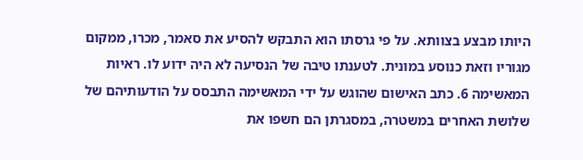היותו מבצע בצוותא. על פי גרסתו הוא התבקש להסיע את סאמר, מכרו, ממקום מגוריו וזאת כנוסע במונית. לטענתו טיבה של הנסיעה לא היה ידוע לו. ראיות המאשימה 6. כתב האישום שהוגש על ידי המאשימה התבסס על הודעותיהם של שלושת האחרים במשטרה, במסגרתן הם חשפו את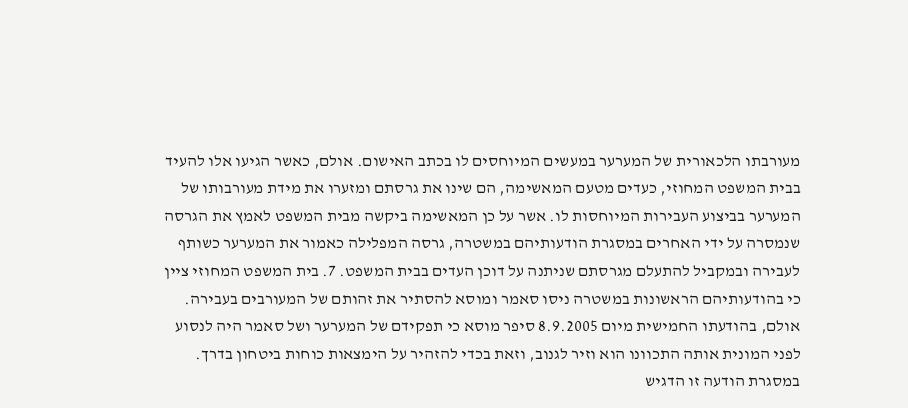מעורבתו הלכאורית של המערער במעשים המיוחסים לו בכתב האישום. אולם, כאשר הגיעו אלו להעיד בבית המשפט המחוזי, כעדים מטעם המאשימה, הם שינו את גרסתם ומזערו את מידת מעורבותו של המערער בביצוע העבירות המיוחסות לו. אשר על כן המאשימה ביקשה מבית המשפט לאמץ את הגרסה שנמסרה על ידי האחרים במסגרת הודעותיהם במשטרה, גרסה המפלילה כאמור את המערער כשותף לעבירה ובמקביל להתעלם מגרסתם שניתנה על דוכן העדים בבית המשפט. 7. בית המשפט המחוזי ציין כי בהודעותיהם הראשונות במשטרה ניסו סאמר ומוסא להסתיר את זהותם של המעורבים בעבירה. אולם, בהודעתו החמישית מיום 8.9.2005 סיפר מוסא כי תפקידם של המערער ושל סאמר היה לנסוע לפני המונית אותה התכוונו הוא וזיר לגנוב, וזאת בכדי להזהיר על הימצאות כוחות ביטחון בדרך. במסגרת הודעה זו הדגיש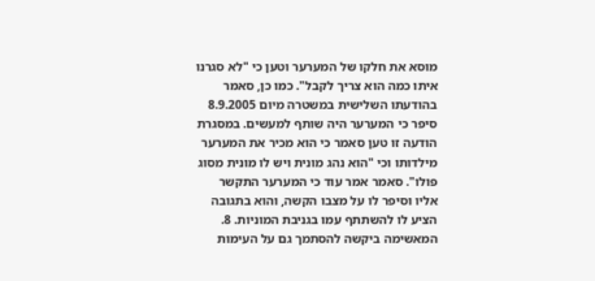מוסא את חלקו של המערער וטען כי "לא סגרנו איתו כמה הוא צריך לקבל". כמו כן, סאמר בהודעתו השלישית במשטרה מיום 8.9.2005 סיפר כי המערער היה שותף למעשים. במסגרת הודעה זו טען סאמר כי הוא מכיר את המערער מילדותו וכי "הוא נהג מונית ויש לו מונית מסוג פולו". סאמר אמר עוד כי המערער התקשר אליו וסיפר לו על מצבו הקשה, והוא בתגובה הציע לו להשתתף עמו בגניבת המוניות. 8. המאשימה ביקשה להסתמך גם על העימות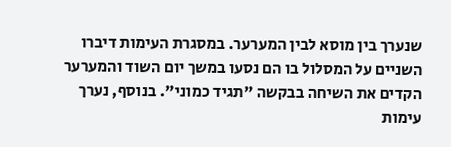שנערך בין מוסא לבין המערער. במסגרת העימות דיברו השניים על המסלול בו הם נסעו במשך יום השוד והמערער הקדים את השיחה בבקשה "תגיד כמוני". בנוסף, נערך עימות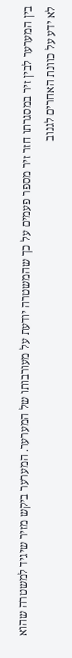בין המערער לבין זיר במסגרתו חזר זיר מספר פעמים על כך שהמשטרה יודעת על מעורבותו של המערער. המערער ביקש מזיר שיגיד למשטרה שהוא לא ידע על כוונת האחרים לגנוב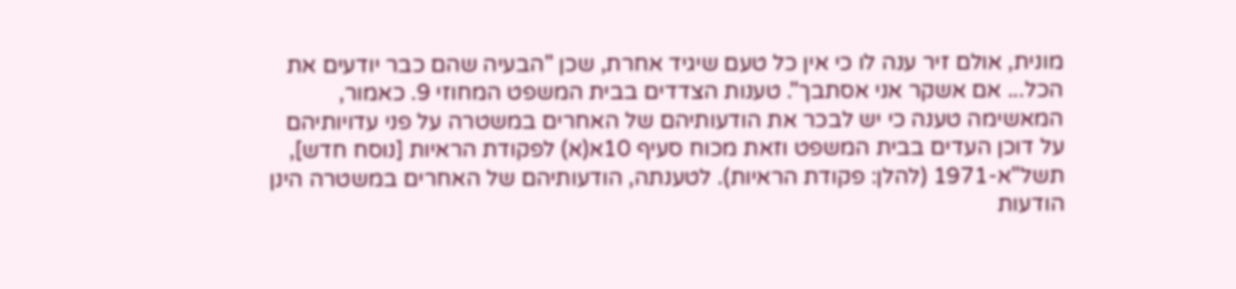מונית, אולם זיר ענה לו כי אין כל טעם שיגיד אחרת, שכן "הבעיה שהם כבר יודעים את הכל... אם אשקר אני אסתבך". טענות הצדדים בבית המשפט המחוזי 9. כאמור, המאשימה טענה כי יש לבכר את הודעותיהם של האחרים במשטרה על פני עדויותיהם על דוכן העדים בבית המשפט וזאת מכוח סעיף 10א(א) לפקודת הראיות [נוסח חדש], תשל"א-1971 (להלן: פקודת הראיות). לטענתה, הודעותיהם של האחרים במשטרה הינן הודעות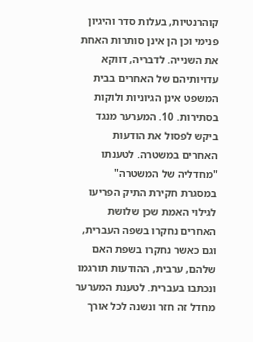קוהרנטיות, בעלות סדר והיגיון פנימי וכן הן אינן סותרות האחת את השנייה. לדבריה, דווקא עדויותיהם של האחרים בבית המשפט אינן הגיוניות ולוקות בסתירות. 10. המערער מנגד ביקש לפסול את הודעות האחרים במשטרה. לטענתו "מחדליה של המשטרה" במסגרת חקירת התיק הפריעו לגילוי האמת שכן שלושת האחרים נחקרו בשפה העברית, וגם כאשר נחקרו בשפת האם שלהם, ערבית, ההודעות תורגמו ונכתבו בעברית. לטענת המערער מחדל זה חזר ונשנה לכל אורך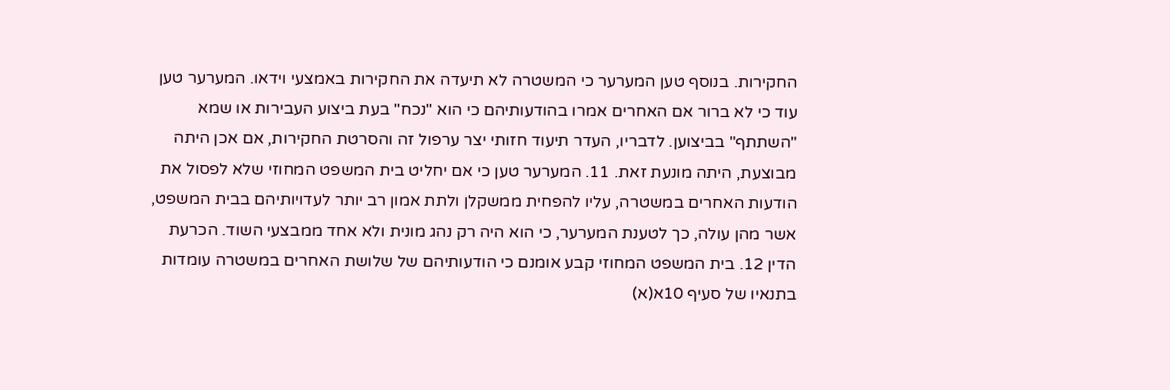החקירות. בנוסף טען המערער כי המשטרה לא תיעדה את החקירות באמצעי וידאו. המערער טען עוד כי לא ברור אם האחרים אמרו בהודעותיהם כי הוא "נכח" בעת ביצוע העבירות או שמא "השתתף" בביצוען. לדבריו, העדר תיעוד חזותי יצר ערפול זה והסרטת החקירות, אם אכן היתה מבוצעת, היתה מונעת זאת. 11. המערער טען כי אם יחליט בית המשפט המחוזי שלא לפסול את הודעות האחרים במשטרה, עליו להפחית ממשקלן ולתת אמון רב יותר לעדויותיהם בבית המשפט, אשר מהן עולה, כך לטענת המערער, כי הוא היה רק נהג מונית ולא אחד ממבצעי השוד. הכרעת הדין 12. בית המשפט המחוזי קבע אומנם כי הודעותיהם של שלושת האחרים במשטרה עומדות בתנאיו של סעיף 10א(א)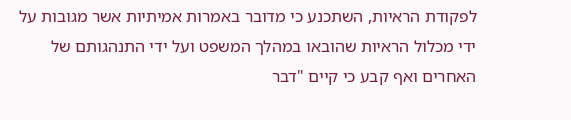לפקודת הראיות, השתכנע כי מדובר באמרות אמיתיות אשר מגובות על ידי מכלול הראיות שהובאו במהלך המשפט ועל ידי התנהגותם של האחרים ואף קבע כי קיים "דבר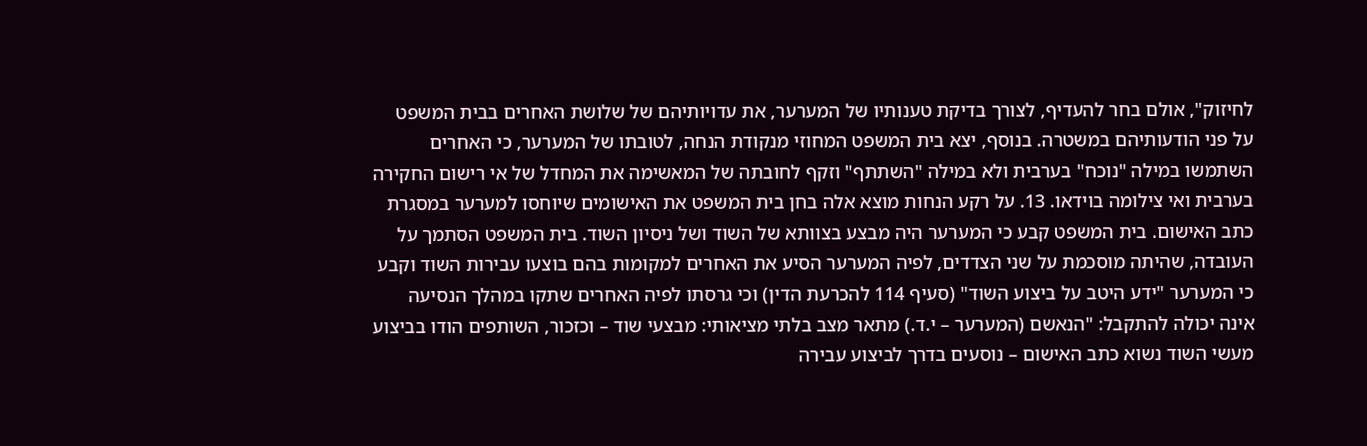לחיזוק", אולם בחר להעדיף, לצורך בדיקת טענותיו של המערער, את עדויותיהם של שלושת האחרים בבית המשפט על פני הודעותיהם במשטרה. בנוסף, יצא בית המשפט המחוזי מנקודת הנחה, לטובתו של המערער, כי האחרים השתמשו במילה "נוכח" בערבית ולא במילה "השתתף" וזקף לחובתה של המאשימה את המחדל של אי רישום החקירה בערבית ואי צילומה בוידאו. 13. על רקע הנחות מוצא אלה בחן בית המשפט את האישומים שיוחסו למערער במסגרת כתב האישום. בית המשפט קבע כי המערער היה מבצע בצוותא של השוד ושל ניסיון השוד. בית המשפט הסתמך על העובדה, שהיתה מוסכמת על שני הצדדים, לפיה המערער הסיע את האחרים למקומות בהם בוצעו עבירות השוד וקבע כי המערער "ידע היטב על ביצוע השוד" (סעיף 114 להכרעת הדין) וכי גרסתו לפיה האחרים שתקו במהלך הנסיעה אינה יכולה להתקבל: "הנאשם (המערער – י.ד.) מתאר מצב בלתי מציאותי: מבצעי שוד – וכזכור, השותפים הודו בביצוע מעשי השוד נשוא כתב האישום – נוסעים בדרך לביצוע עבירה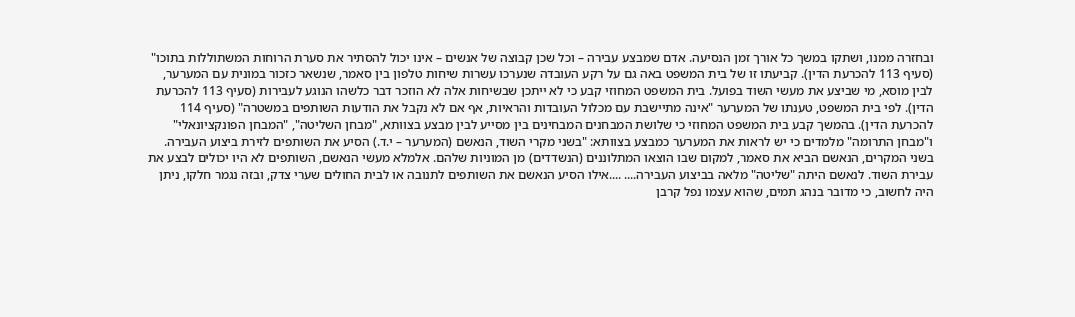ובחזרה ממנו, ושתקו במשך כל אורך זמן הנסיעה. אדם שמבצע עבירה – וכל שכן קבוצה של אנשים – אינו יכול להסתיר את סערת הרוחות המשתוללות בתוכו" (סעיף 113 להכרעת הדין). קביעתו זו של בית המשפט באה גם על רקע העובדה שנערכו עשרות שיחות טלפון בין סאמר, שנשאר כזכור במונית עם המערער, לבין מוסא, מי שביצע את מעשי השוד בפועל. בית המשפט המחוזי קבע כי לא ייתכן שבשיחות אלה לא הוזכר דבר כלשהו הנוגע לעבירות (סעיף 113 להכרעת הדין). לפי בית המשפט, טענתו של המערער "אינה מתיישבת עם מכלול העובדות והראיות, אף אם לא נקבל את הודעות השותפים במשטרה" (סעיף 114 להכרעת הדין). בהמשך קבע בית המשפט המחוזי כי שלושת המבחנים המבחינים בין מסייע לבין מבצע בצוותא, "מבחן השליטה", "המבחן הפונקציונאלי" ו"מבחן התרומה" מלמדים כי יש לראות את המערער כמבצע בצוותא: "בשני מקרי השוד, הנאשם (המערער – י.ד.) הסיע את השותפים לזירת ביצוע העבירה. בשני המקרים, הנאשם הביא את סאמר, למקום שבו הוצאו המתלוננים (הנשדדים) מן המוניות שלהם. אלמלא מעשי הנאשם, השותפים לא היו יכולים לבצע את עבירת השוד. לנאשם היתה "שליטה" מלאה בביצוע העבירה.... ....אילו הסיע הנאשם את השותפים לתנובה או לבית החולים שערי צדק, ובזה נגמר חלקו, ניתן היה לחשוב, כי מדובר בנהג תמים, שהוא עצמו נפל קרבן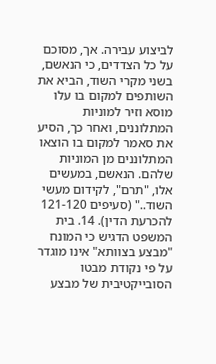לביצוע עבירה. אך, מסוכם על כל הצדדים, כי הנאשם, בשני מקרי השוד, הביא את השותפים למקום בו עלו מוסא וזיר למוניות המתלוננים, ואחר כך, הסיע את סאמר למקום בו הוצאו המתלוננים מן המוניות שלהם. הנאשם, במעשים אלו, "תרם", לקידום מעשי השוד.." (סעיפים 121-120 להכרעת הדין). 14. בית המשפט הדגיש כי המונח "מבצע בצוותא" אינו מוגדר על פי נקודת מבטו הסובייקטיבית של מבצע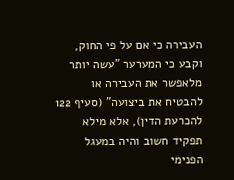העבירה כי אם על פי החוק, וקבע כי המערער "עשה יותר מלאפשר את העבירה או להבטיח את ביצועה" (סעיף 122 להכרעת הדין), אלא מילא תפקיד חשוב והיה במעגל הפנימי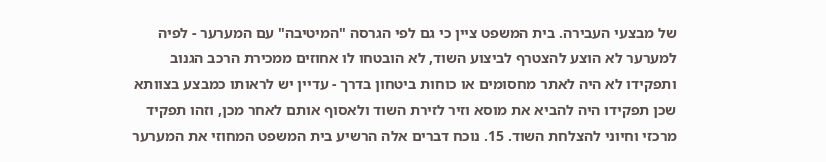של מבצעי העבירה. בית המשפט ציין כי גם לפי הגרסה "המיטיבה" עם המערער - לפיה למערער לא הוצע להצטרף לביצוע השוד, לא הובטחו לו אחוזים ממכירת הרכב הגנוב ותפקידו לא היה לאתר מחסומים או כוחות ביטחון בדרך - עדיין יש לראותו כמבצע בצוותא שכן תפקידו היה להביא את מוסא וזיר לזירת השוד ולאסוף אותם לאחר מכן, וזהו תפקיד מרכזי וחיוני להצלחת השוד. 15. נוכח דברים אלה הרשיע בית המשפט המחוזי את המערער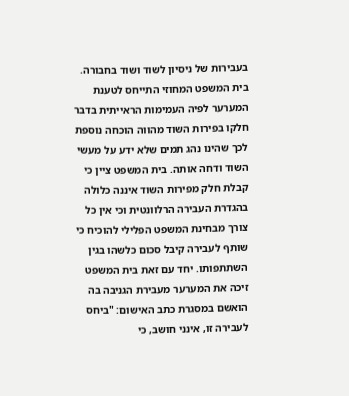בעבירות של ניסיון לשוד ושוד בחבורה. בית המשפט המחוזי התייחס לטענת המערער לפיה העמימות הראייתית בדבר חלקו בפירות השוד מהווה הוכחה נוספת לכך שהינו נהג תמים שלא ידע על מעשי השוד ודחה אותה. בית המשפט ציין כי קבלת חלק מפירות השוד איננה כלולה בהגדרת העבירה הרלוונטית וכי אין כל צורך מבחינת המשפט הפלילי להוכיח כי שותף לעבירה קיבל סכום כלשהו בגין השתתפותו. יחד עם זאת בית המשפט זיכה את המערער מעבירת הגניבה בה הואשם במסגרת כתב האישום: "ביחס לעבירה זו, אינני חושב, כי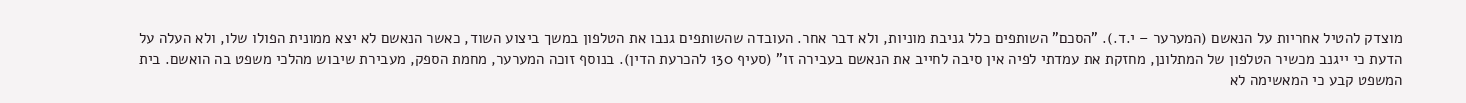מוצדק להטיל אחריות על הנאשם (המערער – י.ד.). "הסכם" השותפים כלל גניבת מוניות, ולא דבר אחר. העובדה שהשותפים גנבו את הטלפון במשך ביצוע השוד, כאשר הנאשם לא יצא ממונית הפולו שלו, ולא העלה על הדעת כי ייגנב מכשיר הטלפון של המתלונן, מחזקת את עמדתי לפיה אין סיבה לחייב את הנאשם בעבירה זו" (סעיף 130 להכרעת הדין). בנוסף זוכה המערער, מחמת הספק, מעבירת שיבוש מהלכי משפט בה הואשם. בית המשפט קבע כי המאשימה לא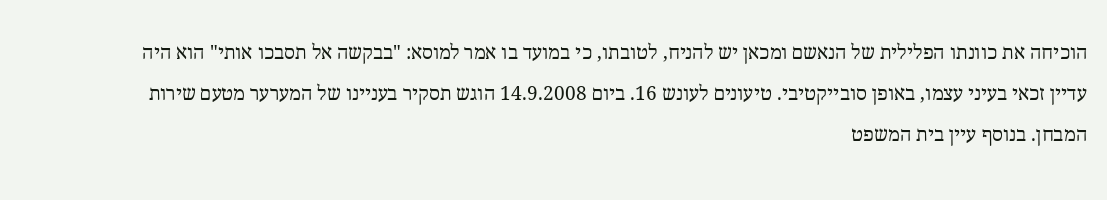הוכיחה את כוונתו הפלילית של הנאשם ומכאן יש להניח, לטובתו, כי במועד בו אמר למוסא: "בבקשה אל תסבכו אותי" הוא היה עדיין זכאי בעיני עצמו, באופן סובייקטיבי. טיעונים לעונש 16. ביום 14.9.2008 הוגש תסקיר בעניינו של המערער מטעם שירות המבחן. בנוסף עיין בית המשפט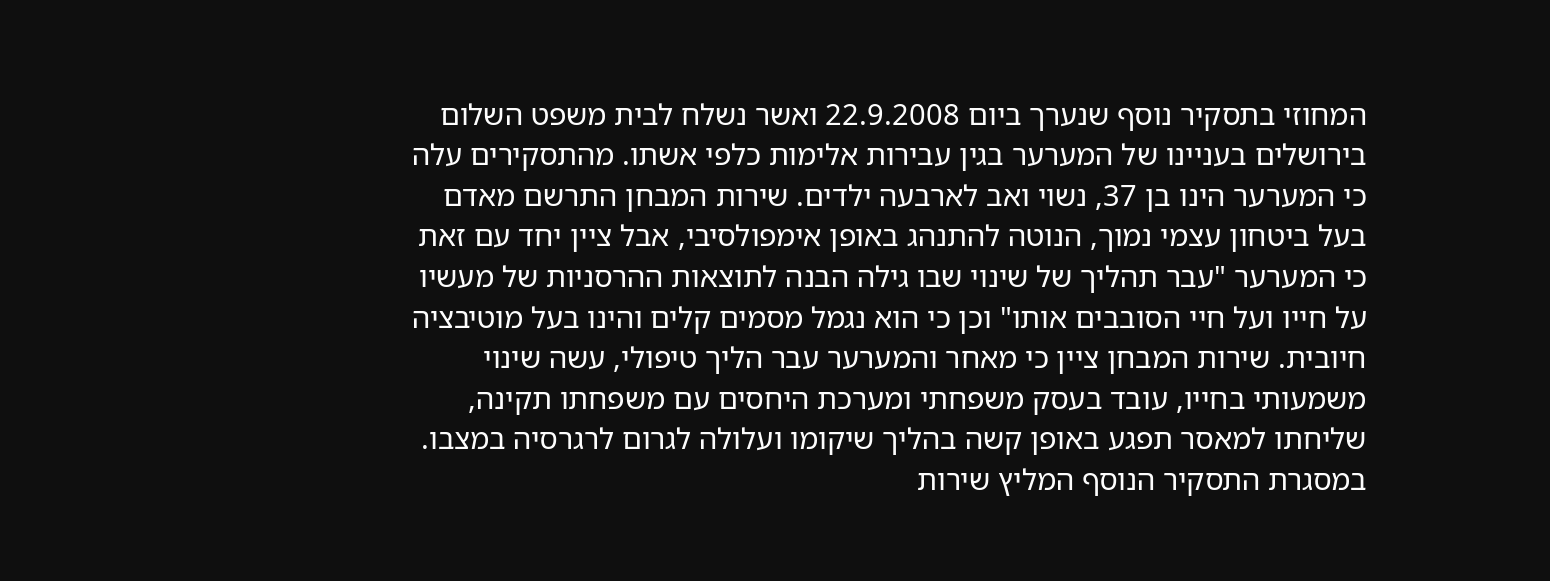המחוזי בתסקיר נוסף שנערך ביום 22.9.2008 ואשר נשלח לבית משפט השלום בירושלים בעניינו של המערער בגין עבירות אלימות כלפי אשתו. מהתסקירים עלה כי המערער הינו בן 37, נשוי ואב לארבעה ילדים. שירות המבחן התרשם מאדם בעל ביטחון עצמי נמוך, הנוטה להתנהג באופן אימפולסיבי, אבל ציין יחד עם זאת כי המערער "עבר תהליך של שינוי שבו גילה הבנה לתוצאות ההרסניות של מעשיו על חייו ועל חיי הסובבים אותו" וכן כי הוא נגמל מסמים קלים והינו בעל מוטיבציה חיובית. שירות המבחן ציין כי מאחר והמערער עבר הליך טיפולי, עשה שינוי משמעותי בחייו, עובד בעסק משפחתי ומערכת היחסים עם משפחתו תקינה, שליחתו למאסר תפגע באופן קשה בהליך שיקומו ועלולה לגרום לרגרסיה במצבו. במסגרת התסקיר הנוסף המליץ שירות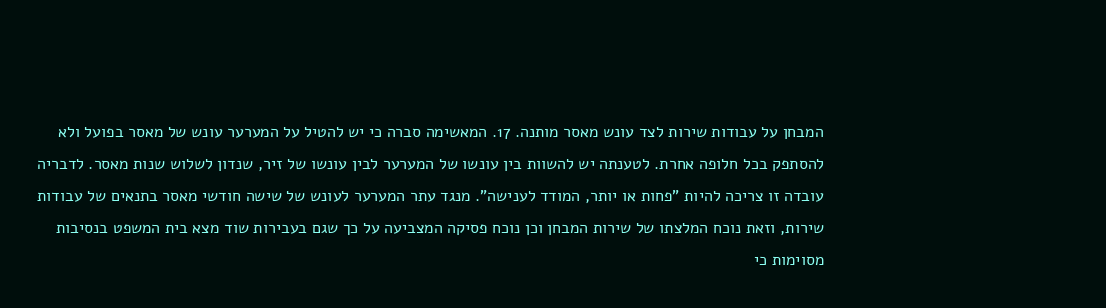המבחן על עבודות שירות לצד עונש מאסר מותנה. 17. המאשימה סברה כי יש להטיל על המערער עונש של מאסר בפועל ולא להסתפק בכל חלופה אחרת. לטענתה יש להשוות בין עונשו של המערער לבין עונשו של זיר, שנדון לשלוש שנות מאסר. לדבריה עובדה זו צריכה להיות "פחות או יותר, המודד לענישה". מנגד עתר המערער לעונש של שישה חודשי מאסר בתנאים של עבודות שירות, וזאת נוכח המלצתו של שירות המבחן וכן נוכח פסיקה המצביעה על כך שגם בעבירות שוד מצא בית המשפט בנסיבות מסוימות כי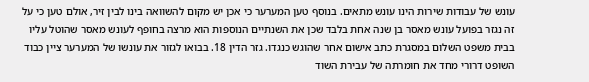עונש של עבודות שירות הינו עונש מתאים. בנוסף טען המערער כי אכן יש מקום להשוואה בינו לבין זיר, אולם טען כי על זה נגזר בפועל עונש מאסר בן שנה אחת בלבד שכן את השנתיים הנוספות הוא מרצה בחופף לעונש מאסר שהוטל עליו בבית משפט השלום במסגרת כתב אישום אחר שהוגש כנגדו. גזר הדין 18. בבואו לגזור את עונשו של המערער ציין כבוד השופט דרורי מחד את חומרתה של עבירת השוד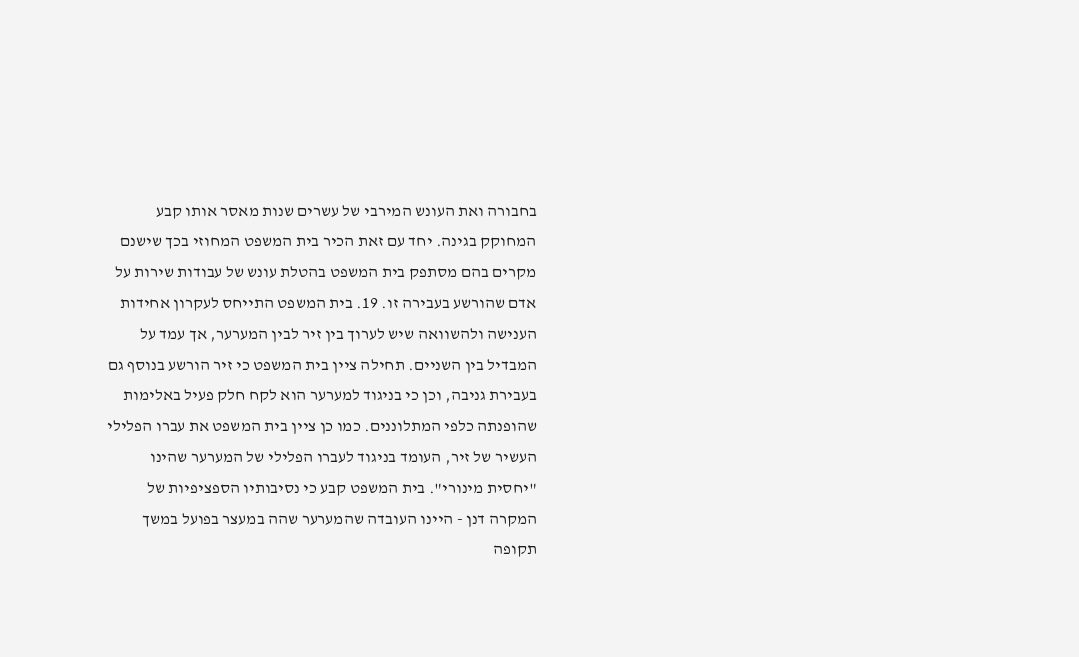בחבורה ואת העונש המירבי של עשרים שנות מאסר אותו קבע המחוקק בגינה. יחד עם זאת הכיר בית המשפט המחוזי בכך שישנם מקרים בהם מסתפק בית המשפט בהטלת עונש של עבודות שירות על אדם שהורשע בעבירה זו. 19. בית המשפט התייחס לעקרון אחידות הענישה ולהשוואה שיש לערוך בין זיר לבין המערער, אך עמד על המבדיל בין השניים. תחילה ציין בית המשפט כי זיר הורשע בנוסף גם בעבירת גניבה, וכן כי בניגוד למערער הוא לקח חלק פעיל באלימות שהופנתה כלפי המתלוננים. כמו כן ציין בית המשפט את עברו הפלילי העשיר של זיר, העומד בניגוד לעברו הפלילי של המערער שהינו "יחסית מינורי". בית המשפט קבע כי נסיבותיו הספציפיות של המקרה דנן - היינו העובדה שהמערער שהה במעצר בפועל במשך תקופה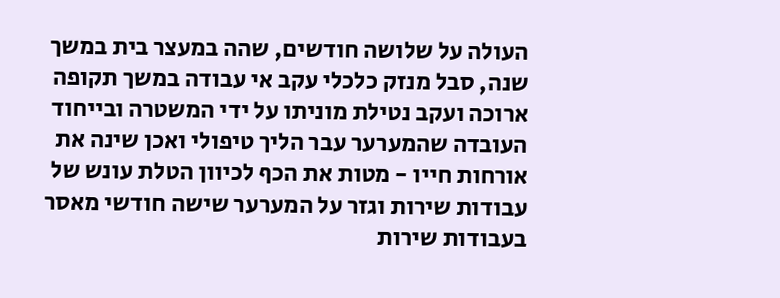העולה על שלושה חודשים, שהה במעצר בית במשך שנה, סבל מנזק כלכלי עקב אי עבודה במשך תקופה ארוכה ועקב נטילת מוניתו על ידי המשטרה ובייחוד העובדה שהמערער עבר הליך טיפולי ואכן שינה את אורחות חייו - מטות את הכף לכיוון הטלת עונש של עבודות שירות וגזר על המערער שישה חודשי מאסר בעבודות שירות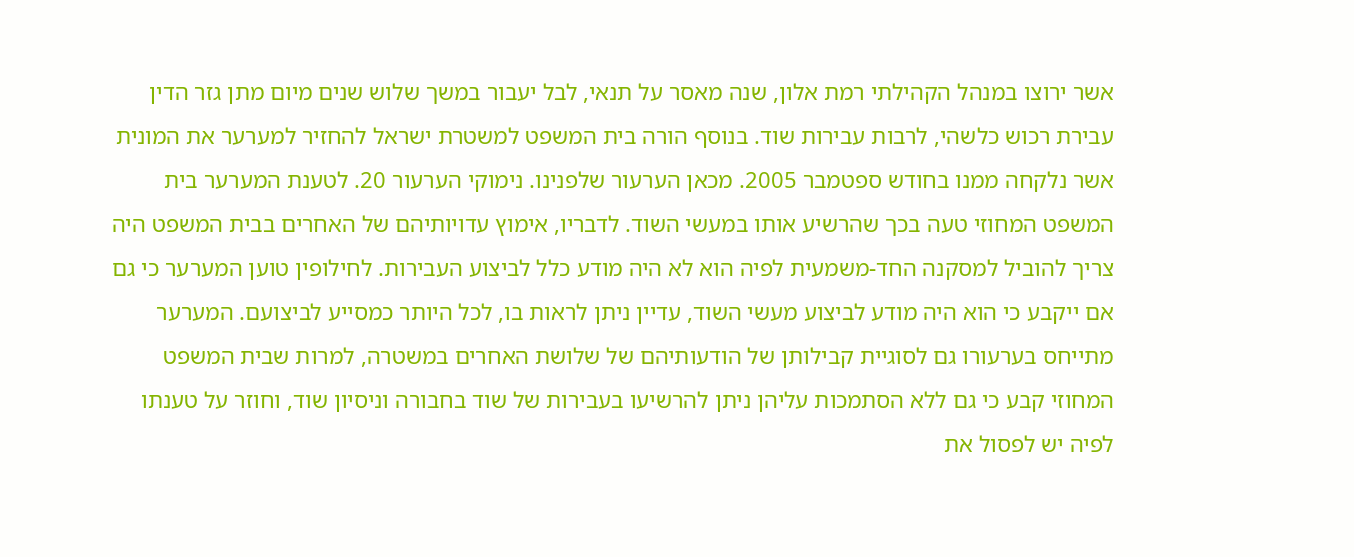אשר ירוצו במנהל הקהילתי רמת אלון, שנה מאסר על תנאי, לבל יעבור במשך שלוש שנים מיום מתן גזר הדין עבירת רכוש כלשהי, לרבות עבירות שוד. בנוסף הורה בית המשפט למשטרת ישראל להחזיר למערער את המונית אשר נלקחה ממנו בחודש ספטמבר 2005. מכאן הערעור שלפנינו. נימוקי הערעור 20. לטענת המערער בית המשפט המחוזי טעה בכך שהרשיע אותו במעשי השוד. לדבריו, אימוץ עדויותיהם של האחרים בבית המשפט היה צריך להוביל למסקנה החד-משמעית לפיה הוא לא היה מודע כלל לביצוע העבירות. לחילופין טוען המערער כי גם אם ייקבע כי הוא היה מודע לביצוע מעשי השוד, עדיין ניתן לראות בו, לכל היותר כמסייע לביצועם. המערער מתייחס בערעורו גם לסוגיית קבילותן של הודעותיהם של שלושת האחרים במשטרה, למרות שבית המשפט המחוזי קבע כי גם ללא הסתמכות עליהן ניתן להרשיעו בעבירות של שוד בחבורה וניסיון שוד, וחוזר על טענתו לפיה יש לפסול את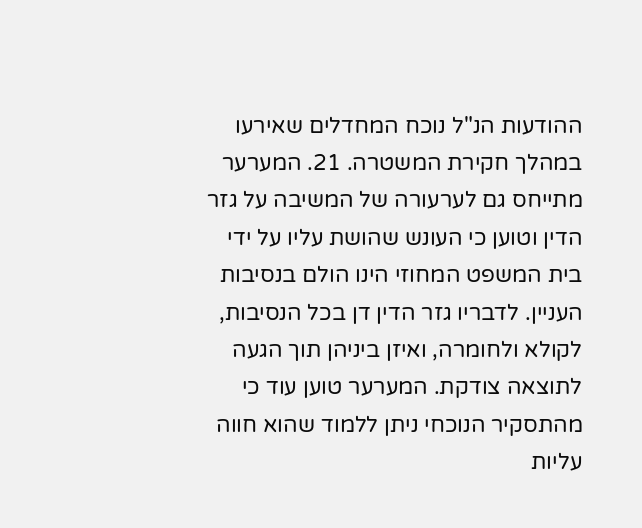ההודעות הנ"ל נוכח המחדלים שאירעו במהלך חקירת המשטרה. 21. המערער מתייחס גם לערעורה של המשיבה על גזר הדין וטוען כי העונש שהושת עליו על ידי בית המשפט המחוזי הינו הולם בנסיבות העניין. לדבריו גזר הדין דן בכל הנסיבות, לקולא ולחומרה, ואיזן ביניהן תוך הגעה לתוצאה צודקת. המערער טוען עוד כי מהתסקיר הנוכחי ניתן ללמוד שהוא חווה עליות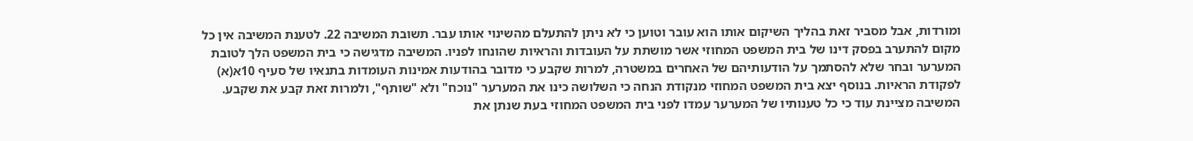ומורדות, אבל מסביר זאת בהליך השיקום אותו הוא עובר וטוען כי לא ניתן להתעלם מהשינוי אותו עבר. תשובת המשיבה 22. לטענת המשיבה אין כל מקום להתערב בפסק דינו של בית המשפט המחוזי אשר מושתת על העובדות והראיות שהונחו לפניו. המשיבה מדגישה כי בית המשפט הלך לטובת המערער ובחר שלא להסתמך על הודעותיהם של האחרים במשטרה, למרות שקבע כי מדובר בהודעות אמינות העומדות בתנאיו של סעיף 10א(א) לפקודת הראיות. בנוסף יצא בית המשפט המחוזי מנקודת הנחה כי השלושה כינו את המערער "נוכח" ולא "שותף", ולמרות זאת קבע את שקבע. המשיבה מציינת עוד כי כל טענותיו של המערער עמדו לפני בית המשפט המחוזי בעת שנתן את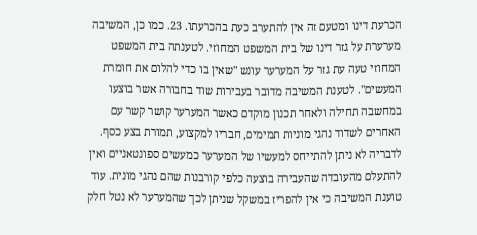הכרעת דינו ומטעם זה אין להתערב כעת בהכרעתו. 23. כמו כן, המשיבה מערערת על גזר דינו של בית המשפט המחוזי. לטענתה בית המשפט המחוזי טעה עת גזר על המערער עונש "שאין בו כדי להלום את חומרת המעשים". לטענת המשיבה מדובר בעבירות שוד בחבורה אשר בוצעו במחשבה תחילה ולאחר תכנון מוקדם כאשר המערער קושר קשר עם האחרים לשדוד נהגי מוניות תמימים, חבריו למקצוע, תמורת בצע כסף. לדבריה לא ניתן להתייחס למעשיו של המערער כמעשים ספונטאניים ואין להתעלם מהעובדה שהעבירה בוצעה כלפי קורבנות שהם נהגי מונית. עוד טוענת המשיבה כי אין להפריז במשקל שניתן לכך שהמערער לא נטל חלק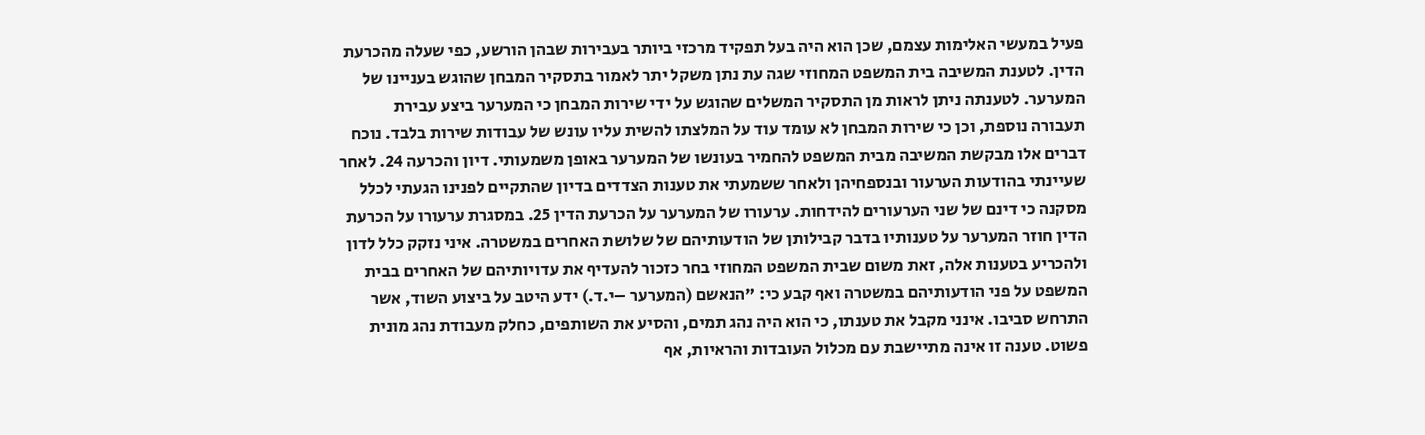פעיל במעשי האלימות עצמם, שכן הוא היה בעל תפקיד מרכזי ביותר בעבירות שבהן הורשע, כפי שעלה מהכרעת הדין. לטענת המשיבה בית המשפט המחוזי שגה עת נתן משקל יתר לאמור בתסקיר המבחן שהוגש בעניינו של המערער. לטענתה ניתן לראות מן התסקיר המשלים שהוגש על ידי שירות המבחן כי המערער ביצע עבירת תעבורה נוספת, וכן כי שירות המבחן לא עומד עוד על המלצתו להשית עליו עונש של עבודות שירות בלבד. נוכח דברים אלו מבקשת המשיבה מבית המשפט להחמיר בעונשו של המערער באופן משמעותי. דיון והכרעה 24. לאחר שעיינתי בהודעות הערעור ובנספחיהן ולאחר ששמעתי את טענות הצדדים בדיון שהתקיים לפנינו הגעתי לכלל מסקנה כי דינם של שני הערעורים להידחות. ערעורו של המערער על הכרעת הדין 25. במסגרת ערעורו על הכרעת הדין חוזר המערער על טענותיו בדבר קבילותן של הודעותיהם של שלושת האחרים במשטרה. איני נזקק כלל לדון ולהכריע בטענות אלה, זאת משום שבית המשפט המחוזי בחר כזכור להעדיף את עדויותיהם של האחרים בבית המשפט על פני הודעותיהם במשטרה ואף קבע כי: "הנאשם (המערער –י.ד.) ידע היטב על ביצוע השוד, אשר התרחש סביבו. אינני מקבל את טענתו, כי הוא היה נהג תמים, והסיע את השותפים, כחלק מעבודת נהג מונית פשוט. טענה זו אינה מתיישבת עם מכלול העובדות והראיות, אף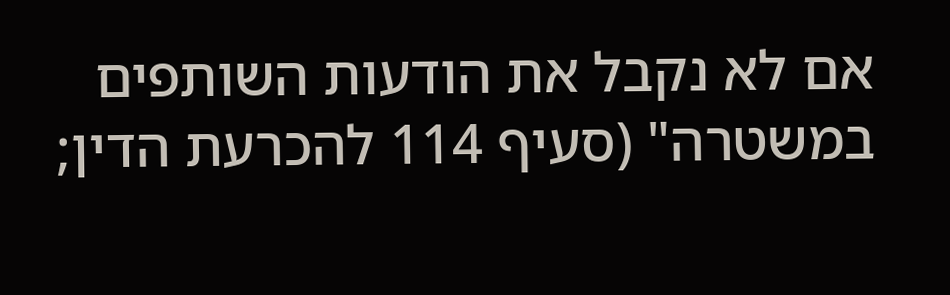אם לא נקבל את הודעות השותפים במשטרה" (סעיף 114 להכרעת הדין;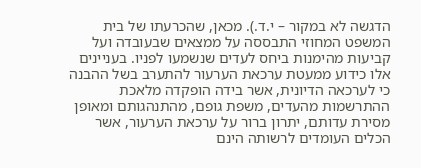הדגשה לא במקור – י.ד.). מכאן, שהכרעתו של בית המשפט המחוזי התבססה על ממצאים שבעובדה ועל קביעות מהימנות ביחס לעדים שנשמעו לפניו. בעניינים אלו כידוע ממעטת ערכאת הערעור להתערב בשל ההבנה כי לערכאה הדיונית, אשר בידה הופקדה מלאכת ההתרשמות מהעדים, משפת גופם, מהתנהגותם ומאופן מסירת עדותם, יתרון ברור על ערכאת הערעור, אשר הכלים העומדים לרשותה הינם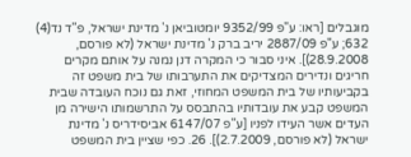מוגבלים [ראו: ע"פ 9352/99 יומטוביאן נ' מדינת ישראל, פ"ד נד(4) 632; ע"פ 2887/09 יריב ברק נ' מדינת ישראל (לא פורסם, 28.9.2008)]. איני סבור כי המקרה דנן נמנה על אותם מקרים חריגים ונדירים המצדיקים את התערבותו של בית משפט זה בקביעותיו של בית המשפט המחוזי, זאת גם נוכח העובדה שבית המשפט קבע את עובדותיו בהתבסס על התרשמותו הישירה מן העדים אשר העידו לפניו [ע"פ 6147/07 אביסידריס נ' מדינת ישראל (לא פורסם, 2.7.2009)]. 26. כפי שציין בית המשפט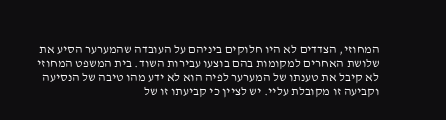המחוזי, הצדדים לא היו חלוקים ביניהם על העובדה שהמערער הסיע את שלושת האחרים למקומות בהם בוצעו עבירות השוד. בית המשפט המחוזי לא קיבל את טענתו של המערער לפיה הוא לא ידע מהו טיבה של הנסיעה וקביעה זו מקובלת עליי. יש לציין כי קביעתו זו של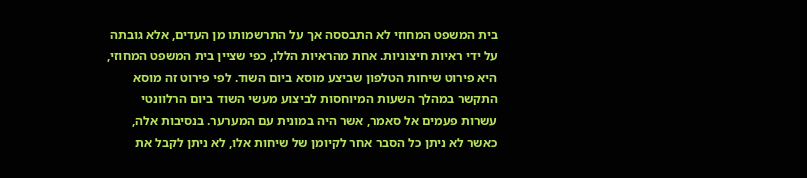בית המשפט המחוזי לא התבססה אך על התרשמותו מן העדים, אלא גובתה על ידי ראיות חיצוניות. אחת מהראיות הללו, כפי שציין בית המשפט המחוזי, היא פירוט שיחות הטלפון שביצע מוסא ביום השוד. לפי פירוט זה מוסא התקשר במהלך השעות המיוחסות לביצוע מעשי השוד ביום הרלוונטי עשרות פעמים אל סאמר, אשר היה במונית עם המערער. בנסיבות אלה, כאשר לא ניתן כל הסבר אחר לקיומן של שיחות אלו, לא ניתן לקבל את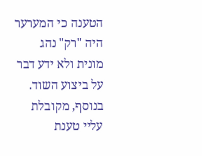הטענה כי המערער היה "רק" נהג מונית ולא ידע דבר על ביצוע השוד. בנוסף, מקובלת עליי טענת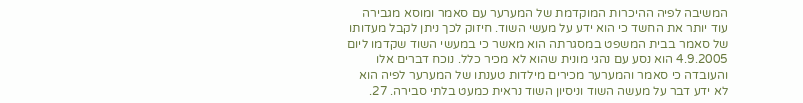המשיבה לפיה ההיכרות המוקדמת של המערער עם סאמר ומוסא מגבירה עוד יותר את החשד כי הוא ידע על מעשי השוד. חיזוק לכך ניתן לקבל מעדותו של סאמר בבית המשפט במסגרתה הוא מאשר כי במעשי השוד שקדמו ליום 4.9.2005 הוא נסע עם נהגי מונית שהוא לא מכיר כלל. נוכח דברים אלו והעובדה כי סאמר והמערער מכירים מילדות טענתו של המערער לפיה הוא לא ידע דבר על מעשה השוד וניסיון השוד נראית כמעט בלתי סבירה. 27.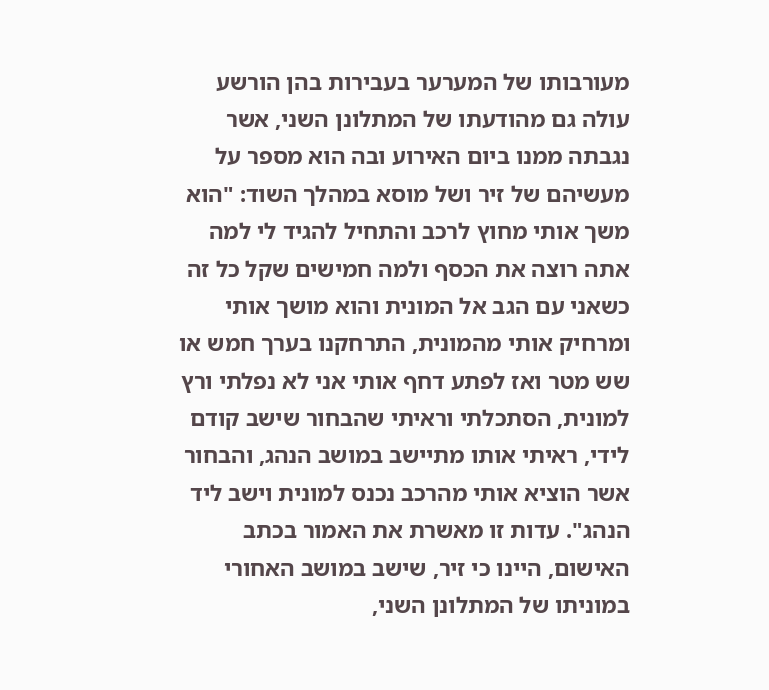מעורבותו של המערער בעבירות בהן הורשע עולה גם מהודעתו של המתלונן השני, אשר נגבתה ממנו ביום האירוע ובה הוא מספר על מעשיהם של זיר ושל מוסא במהלך השוד: "הוא משך אותי מחוץ לרכב והתחיל להגיד לי למה אתה רוצה את הכסף ולמה חמישים שקל כל זה כשאני עם הגב אל המונית והוא מושך אותי ומרחיק אותי מהמונית, התרחקנו בערך חמש או שש מטר ואז לפתע דחף אותי אני לא נפלתי ורץ למונית, הסתכלתי וראיתי שהבחור שישב קודם לידי, ראיתי אותו מתיישב במושב הנהג, והבחור אשר הוציא אותי מהרכב נכנס למונית וישב ליד הנהג". עדות זו מאשרת את האמור בכתב האישום, היינו כי זיר, שישב במושב האחורי במוניתו של המתלונן השני,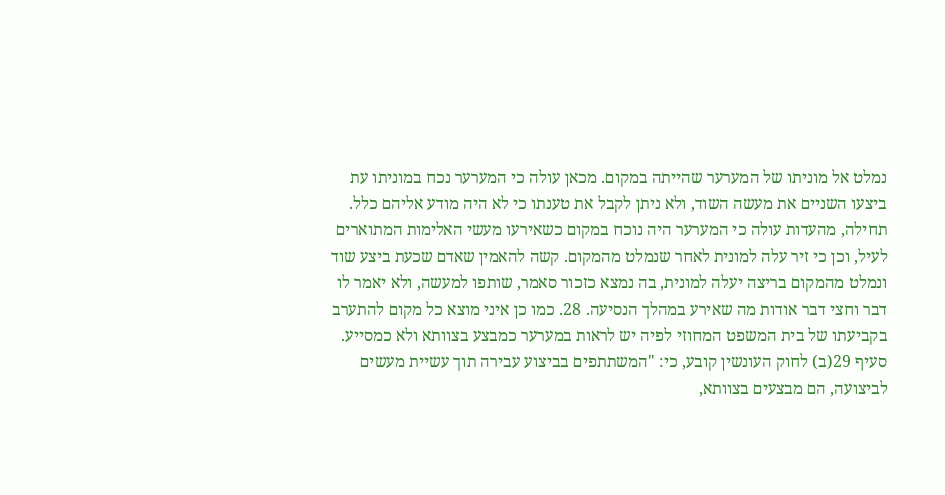נמלט אל מוניתו של המערער שהייתה במקום. מכאן עולה כי המערער נכח במוניתו עת ביצעו השניים את מעשה השוד, ולא ניתן לקבל את טענתו כי לא היה מודע אליהם כלל. תחילה, מהעדות עולה כי המערער היה נוכח במקום כשאירעו מעשי האלימות המתוארים לעיל, וכן כי זיר עלה למונית לאחר שנמלט מהמקום. קשה להאמין שאדם שכעת ביצע שוד ונמלט מהמקום בריצה יעלה למונית, בה נמצא כזכור סאמר, שותפו למעשה, ולא יאמר לו דבר וחצי דבר אודות מה שאירע במהלך הנסיעה. 28. כמו כן איני מוצא כל מקום להתערב בקביעתו של בית המשפט המחוזי לפיה יש לראות במערער כמבצע בצוותא ולא כמסייע. סעיף 29(ב) לחוק העונשין קובע, כי: "המשתתפים בביצוע עבירה תוך עשיית מעשים לביצועה, הם מבצעים בצוותא,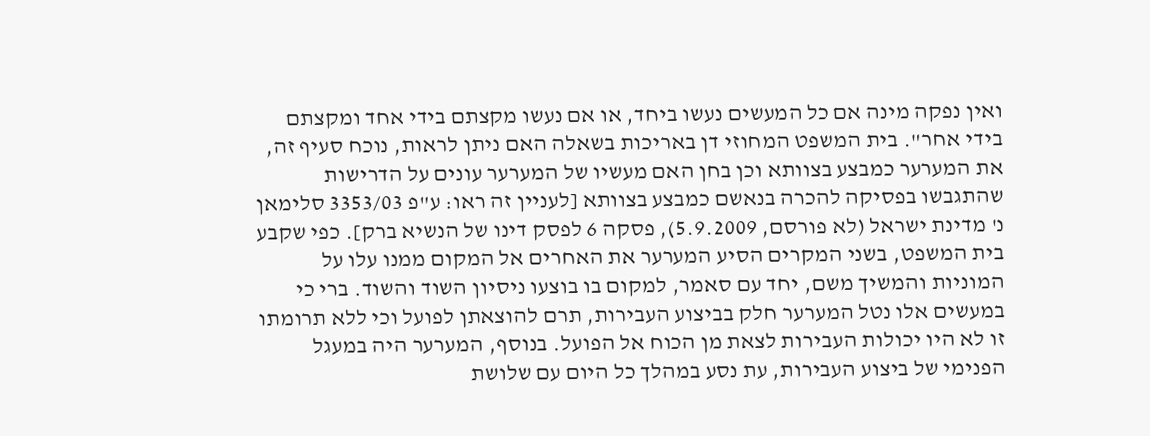ואין נפקה מינה אם כל המעשים נעשו ביחד, או אם נעשו מקצתם בידי אחד ומקצתם בידי אחר". בית המשפט המחוזי דן באריכות בשאלה האם ניתן לראות, נוכח סעיף זה, את המערער כמבצע בצוותא וכן בחן האם מעשיו של המערער עונים על הדרישות שהתגבשו בפסיקה להכרה בנאשם כמבצע בצוותא [לעניין זה ראו: ע"פ 3353/03 סלימאן נ' מדינת ישראל (לא פורסם, 5.9.2009), פסקה 6 לפסק דינו של הנשיא ברק]. כפי שקבע בית המשפט, בשני המקרים הסיע המערער את האחרים אל המקום ממנו עלו על המוניות והמשיך משם, יחד עם סאמר, למקום בו בוצעו ניסיון השוד והשוד. ברי כי במעשים אלו נטל המערער חלק בביצוע העבירות, תרם להוצאתן לפועל וכי ללא תרומתו זו לא היו יכולות העבירות לצאת מן הכוח אל הפועל. בנוסף, המערער היה במעגל הפנימי של ביצוע העבירות, עת נסע במהלך כל היום עם שלושת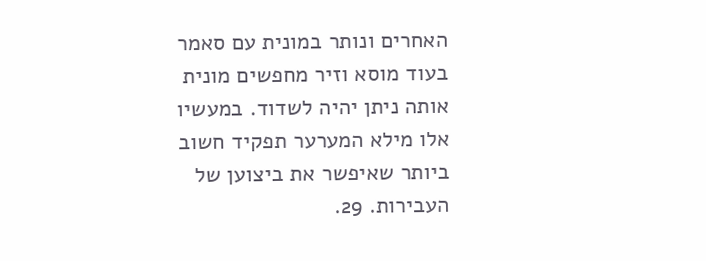האחרים ונותר במונית עם סאמר בעוד מוסא וזיר מחפשים מונית אותה ניתן יהיה לשדוד. במעשיו אלו מילא המערער תפקיד חשוב ביותר שאיפשר את ביצוען של העבירות. 29.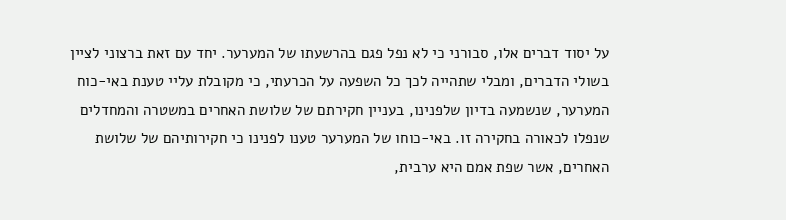על יסוד דברים אלו, סבורני כי לא נפל פגם בהרשעתו של המערער. יחד עם זאת ברצוני לציין בשולי הדברים, ומבלי שתהייה לכך כל השפעה על הכרעתי, כי מקובלת עליי טענת באי-כוח המערער, שנשמעה בדיון שלפנינו, בעניין חקירתם של שלושת האחרים במשטרה והמחדלים שנפלו לכאורה בחקירה זו. באי-כוחו של המערער טענו לפנינו כי חקירותיהם של שלושת האחרים, אשר שפת אמם היא ערבית,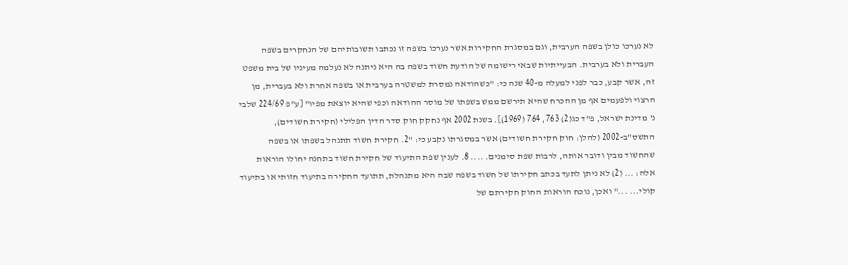לא נערכו כולן בשפה הערבית, וגם במסגרת החקירות אשר נערכו בשפה זו נכתבו תשובותיהם של הנחקרים בשפה העברית ולא בערבית. הבעייתיות שבאי רישומה של הודעת חשוד בשפה בה היא ניתנה לא נעלמה מעיניו של בית משפט זה, אשר קבע, כבר לפני למעלה מ-40 שנה כי: "כשהודאה נמסרת למשטרה בערבית או בשפה אחרת ולא בעברית, מן הרצוי ולפעמים אף מן ההכרח שהיא תירשם ממש בשפתו של מוסר ההודאה וכפי שהיא יוצאת מפיו" [ע"פ 224/69 שלבי נ' מדינת ישראל, פ"ד כג(2) 763, 764 (1969)]. בשנת 2002 אף נחקק חוק סדר הדין הפלילי (חקירת חשודים), התשס"ב-2002 (להלן: חוק חקירת חשודים) אשר במסגרתו נקבע כי: "2. חקירת חשוד תתנהל בשפתו או בשפה שהחשוד מבין ודובר אותה, לרבות שפת סימנים. .... 8. לענין שפת התיעוד של חקירת חשוד בתחנה יחולו הוראות אלה: ... (2) לא ניתן לתעד בכתב חקירתו של חשוד בשפה שבה היא מתנהלת, תתועד החקירה בתיעוד חזותי או בתיעוד קולי... ..." ואכן, נוכח הוראות החוק חקירתם של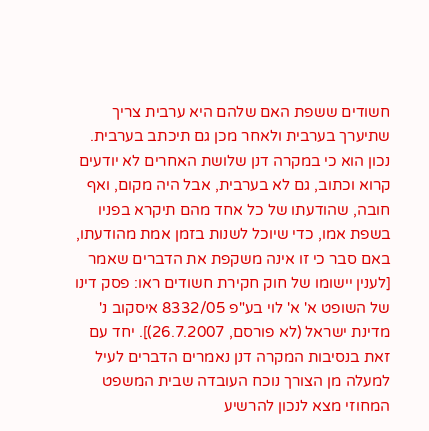חשודים ששפת האם שלהם היא ערבית צריך שתיערך בערבית ולאחר מכן גם תיכתב בערבית. נכון הוא כי במקרה דנן שלושת האחרים לא יודעים קרוא וכתוב, גם לא בערבית, אבל היה מקום, ואף חובה, שהודעתו של כל אחד מהם תיקרא בפניו בשפת אמו, כדי שיוכל לשנות בזמן אמת מהודעתו, באם סבר כי זו אינה משקפת את הדברים שאמר [לענין יישומו של חוק חקירת חשודים ראו: פסק דינו של השופט א' א' לוי בע"פ 8332/05 איסקוב נ' מדינת ישראל (לא פורסם, 26.7.2007)]. יחד עם זאת בנסיבות המקרה דנן נאמרים הדברים לעיל למעלה מן הצורך נוכח העובדה שבית המשפט המחוזי מצא לנכון להרשיע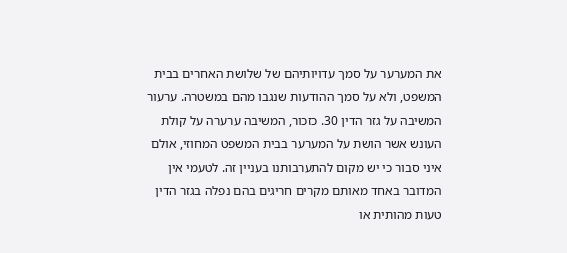את המערער על סמך עדויותיהם של שלושת האחרים בבית המשפט, ולא על סמך ההודעות שנגבו מהם במשטרה. ערעור המשיבה על גזר הדין 30. כזכור, המשיבה ערערה על קולת העונש אשר הושת על המערער בבית המשפט המחוזי, אולם איני סבור כי יש מקום להתערבותנו בעניין זה. לטעמי אין המדובר באחד מאותם מקרים חריגים בהם נפלה בגזר הדין טעות מהותית או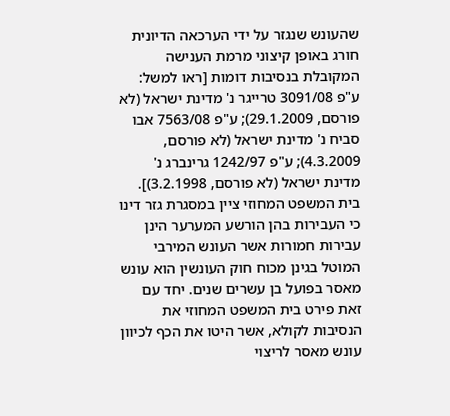שהעונש שנגזר על ידי הערכאה הדיונית חורג באופן קיצוני מרמת הענישה המקובלת בנסיבות דומות [ראו למשל: ע"פ 3091/08 טרייגר נ' מדינת ישראל (לא פורסם, 29.1.2009); ע"פ 7563/08 אבו סביח נ' מדינת ישראל (לא פורסם, 4.3.2009); ע"פ 1242/97 גרינברג נ' מדינת ישראל (לא פורסם, 3.2.1998)]. בית המשפט המחוזי ציין במסגרת גזר דינו כי העבירות בהן הורשע המערער הינן עבירות חמורות אשר העונש המירבי המוטל בגינן מכוח חוק העונשין הוא עונש מאסר בפועל בן עשרים שנים. יחד עם זאת פירט בית המשפט המחוזי את הנסיבות לקולא, אשר היטו את הכף לכיוון עונש מאסר לריצוי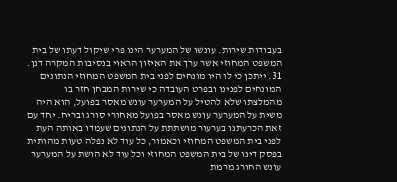בעבודות שירות. עונשו של המערער הינו פרי שיקול דעתו של בית המשפט המחוזי אשר ערך את האיזון הראוי בנסיבות המקרה דנן. 31. ייתכן כי לו היו מונחים לפני בית המשפט המחוזי הנתונים המונחים לפנינו ובפרט העובדה כי שירות המבחן חזר בו מהמלצתו שלא להטיל על המערער עונש מאסר בפועל, הוא היה משית על המערער עונש מאסר בפועל מאחורי סורג ובריח. יחד עם זאת הכרעתנו בערעור מושתתת על הנתונים שעמדו באותה העת לפני בית המשפט המחוזי וכאמור, כל עוד לא נפלה טעות מהותית בפסק דינו של בית המשפט המחוזי וכל עוד לא הושת על המערער עונש החורג מרמת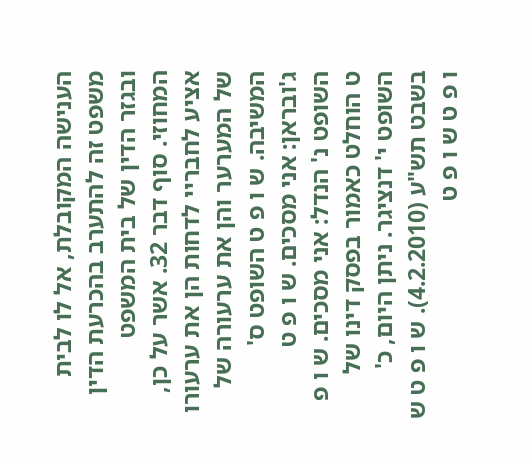הענישה המקובלת, אל לו לבית משפט זה להתערב בהכרעת הדין ובגזר הדין של בית המשפט המחוזי. סוף דבר 32. אשר על כן, אציע לחבריי לדחות הן את ערעורו של המערער והן את ערעורה של המשיבה. ש ו פ ט השופט ס' ג'ובראן: אני מסכים. ש ו פ ט השופט נ' הנדל: אני מסכים. ש ו פ ט הוחלט כאמור בפסק דינו של השופט י' דנציגר. ניתן היום, כ' בשבט תש"ע (4.2.2010). ש ו פ ט ש ו פ ט ש ו פ ט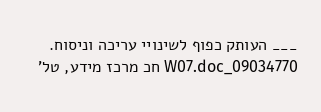___ העותק כפוף לשינויי עריכה וניסוח. 09034770_W07.doc חכ מרכז מידע, טל'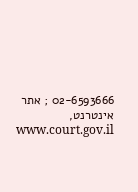02-6593666 ; אתר אינטרנט, www.court.gov.il